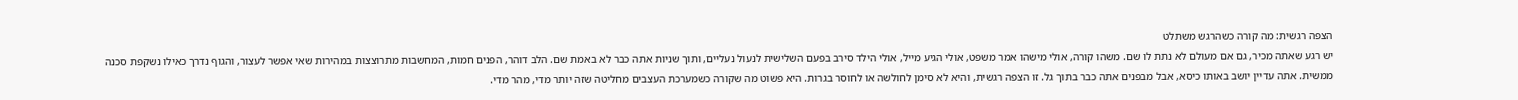הצפה רגשית: מה קורה כשהרגש משתלט
יש רגע שאתה מכיר, גם אם מעולם לא נתת לו שם. משהו קורה, אולי מישהו אמר משפט, אולי הגיע מייל, אולי הילד סירב בפעם השלישית לנעול נעליים, ותוך שניות אתה כבר לא באמת שם. הלב דוהר, הפנים חמות, המחשבות מתרוצצות במהירות שאי אפשר לעצור, והגוף נדרך כאילו נשקפת סכנה ממשית. אתה עדיין יושב באותו כיסא, אבל מבפנים אתה כבר בתוך גל. זו הצפה רגשית, והיא לא סימן לחולשה או לחוסר בגרות. היא פשוט מה שקורה כשמערכת העצבים מחליטה שזה יותר מדי, מהר מדי.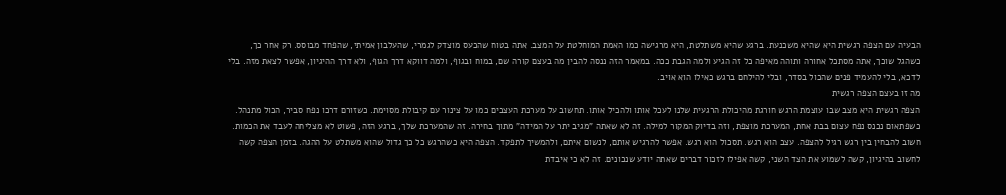הבעיה עם הצפה רגשית היא שהיא משכנעת. ברגע שהיא משתלטת, היא מרגישה כמו האמת המוחלטת על המצב. אתה בטוח שהכעס מוצדק לגמרי, שהעלבון אמיתי, שהפחד מבוסס. רק אחר כך, כשהגל שוכך, אתה מסתכל אחורה ותוהה מאיפה כל זה הגיע ולמה הגבת ככה. במאמר הזה ננסה להבין מה בעצם קורה שם, במוח ובגוף, ולמה דווקא דרך הגוף, ולא דרך ההיגיון, אפשר לצאת מזה. בלי לדכא, בלי להעמיד פנים שהכול בסדר, ובלי להילחם ברגש כאילו הוא אויב.
מה זו בעצם הצפה רגשית
הצפה רגשית היא מצב שבו עוצמת הרגש חורגת מהיכולת הרגעית שלנו לעכל אותו ולהכיל אותו. תחשוב על מערכת העצבים כמו על צינור עם קיבולת מסוימת. כשזורם דרכו נפח סביר, הכול מתנהל. כשפתאום נכנס נפח עצום בבת אחת, המערכת מוצפת, וזה בדיוק המקור למילה. זה לא שאתה "מגיב יתר על המידה" מתוך בחירה. זה שהמערכת שלך, ברגע הזה, פשוט לא מצליחה לעבד את הכמות.
חשוב להבחין בין רגש רגיל להצפה. עצב הוא רגש. תסכול הוא רגש. אפשר להרגיש אותם, לנשום איתם, ולהמשיך לתפקד. הצפה היא כשהרגש כל כך גדול שהוא משתלט על ההגה. בזמן הצפה קשה לחשוב בהיגיון, קשה לשמוע את הצד השני, קשה אפילו לזכור דברים שאתה יודע שנכונים. זה לא כי איבדת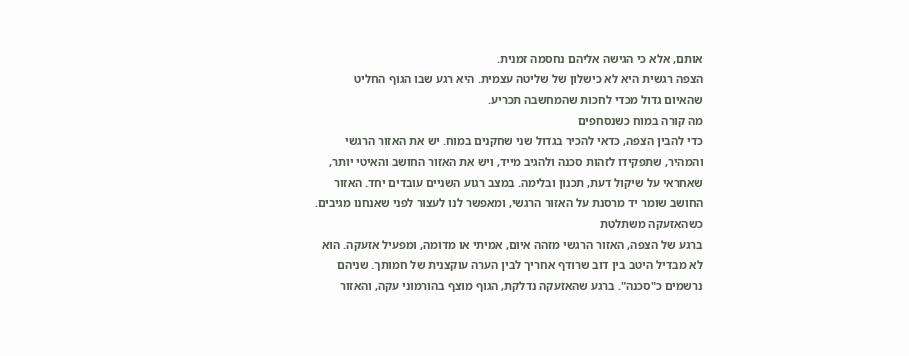אותם, אלא כי הגישה אליהם נחסמה זמנית.
הצפה רגשית היא לא כישלון של שליטה עצמית. היא רגע שבו הגוף החליט שהאיום גדול מכדי לחכות שהמחשבה תכריע.
מה קורה במוח כשנסחפים
כדי להבין הצפה, כדאי להכיר בגדול שני שחקנים במוח. יש את האזור הרגשי והמהיר, שתפקידו לזהות סכנה ולהגיב מייד, ויש את האזור החושב והאיטי יותר, שאחראי על שיקול דעת, תכנון ובלימה. במצב רגוע השניים עובדים יחד. האזור החושב שומר יד מרסנת על האזור הרגשי, ומאפשר לנו לעצור לפני שאנחנו מגיבים.
כשהאזעקה משתלטת
ברגע של הצפה, האזור הרגשי מזהה איום, אמיתי או מדומה, ומפעיל אזעקה. הוא לא מבדיל היטב בין דוב שרודף אחריך לבין הערה עוקצנית של חמותך. שניהם נרשמים כ"סכנה". ברגע שהאזעקה נדלקת, הגוף מוצף בהורמוני עקה, והאזור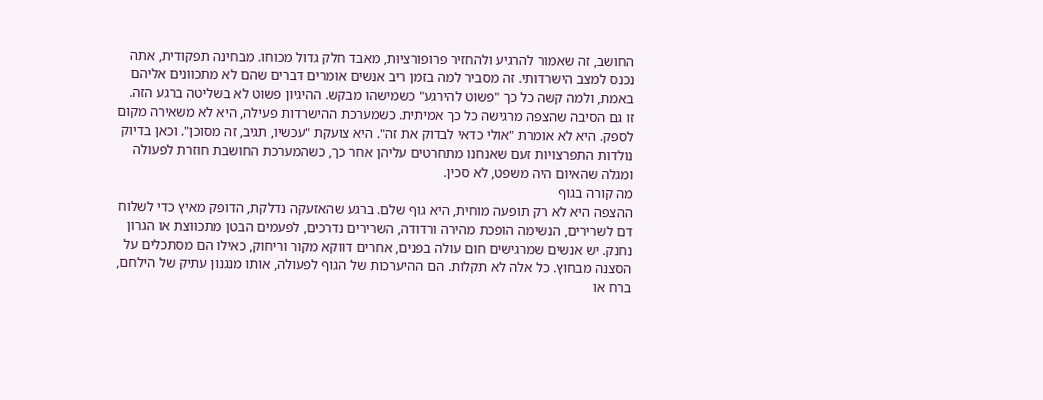החושב, זה שאמור להרגיע ולהחזיר פרופורציות, מאבד חלק גדול מכוחו. מבחינה תפקודית, אתה נכנס למצב הישרדותי. זה מסביר למה בזמן ריב אנשים אומרים דברים שהם לא מתכוונים אליהם באמת, ולמה קשה כל כך "פשוט להירגע" כשמישהו מבקש. ההיגיון פשוט לא בשליטה ברגע הזה.
זו גם הסיבה שהצפה מרגישה כל כך אמיתית. כשמערכת ההישרדות פעילה, היא לא משאירה מקום לספק. היא לא אומרת "אולי כדאי לבדוק את זה". היא צועקת "עכשיו, תגיב, זה מסוכן". וכאן בדיוק נולדות התפרצויות זעם שאנחנו מתחרטים עליהן אחר כך, כשהמערכת החושבת חוזרת לפעולה ומגלה שהאיום היה משפט, לא סכין.
מה קורה בגוף
ההצפה היא לא רק תופעה מוחית, היא גוף שלם. ברגע שהאזעקה נדלקת, הדופק מאיץ כדי לשלוח דם לשרירים, הנשימה הופכת מהירה ורדודה, השרירים נדרכים, לפעמים הבטן מתכווצת או הגרון נחנק. יש אנשים שמרגישים חום עולה בפנים, אחרים דווקא מקור וריחוק, כאילו הם מסתכלים על הסצנה מבחוץ. כל אלה לא תקלות. הם ההיערכות של הגוף לפעולה, אותו מנגנון עתיק של הילחם, ברח או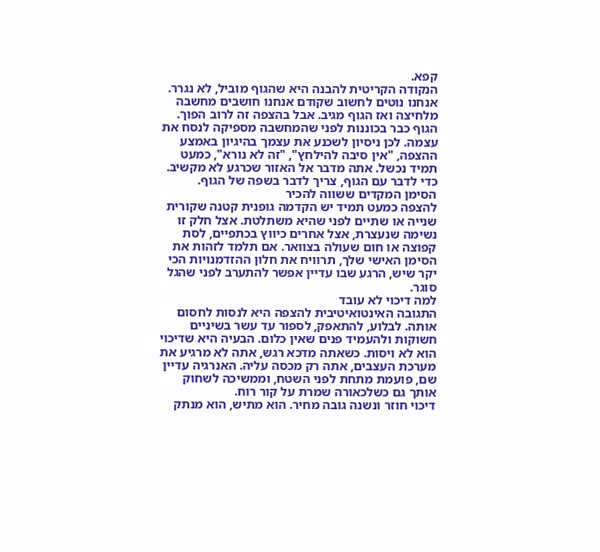קפא.
הנקודה הקריטית להבנה היא שהגוף מוביל, לא נגרר. אנחנו נוטים לחשוב שקודם אנחנו חושבים מחשבה מלחיצה ואז הגוף מגיב. אבל בהצפה זה לרוב הפוך. הגוף כבר בכוננות לפני שהמחשבה מספיקה לנסח את עצמה. לכן ניסיון לשכנע את עצמך בהיגיון באמצע ההצפה, "אין סיבה להילחץ", "זה לא נורא", כמעט תמיד נכשל. אתה מדבר אל האזור שכרגע לא מקשיב. כדי לדבר עם הגוף, צריך לדבר בשפה של הגוף.
הסימן המקדים ששווה להכיר
להצפה כמעט תמיד יש הקדמה גופנית קטנה שקורית שנייה או שתיים לפני שהיא משתלטת. אצל חלק זו נשימה שנעצרת, אצל אחרים כיווץ בכתפיים, לסת קפוצה או חום שעולה בצוואר. אם תלמד לזהות את הסימן האישי שלך, תרוויח את חלון ההזדמנויות הכי יקר שיש, הרגע שבו עדיין אפשר להתערב לפני שהגל סוגר.
למה דיכוי לא עובד
התגובה האינטואיטיבית להצפה היא לנסות לחסום אותה. לבלוע, להתאפק, לספור עד עשר בשיניים חשוקות ולהעמיד פנים שאין כלום. הבעיה היא שדיכוי הוא לא ויסות. כשאתה מדכא רגש, אתה לא מרגיע את מערכת העצבים, אתה רק מכסה עליה. האנרגיה עדיין שם, פועמת מתחת לפני השטח, וממשיכה לשחוק אותך גם כשלכאורה שמרת על קור רוח.
דיכוי חוזר ונשנה גובה מחיר. הוא מתיש, הוא מנתק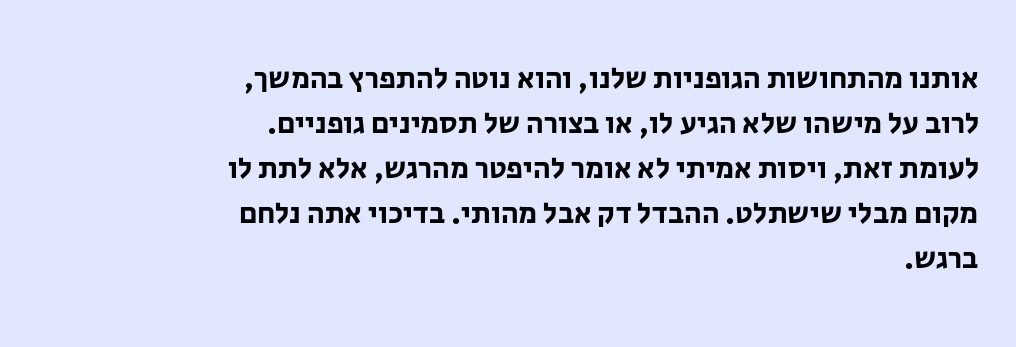אותנו מהתחושות הגופניות שלנו, והוא נוטה להתפרץ בהמשך, לרוב על מישהו שלא הגיע לו, או בצורה של תסמינים גופניים. לעומת זאת, ויסות אמיתי לא אומר להיפטר מהרגש, אלא לתת לו מקום מבלי שישתלט. ההבדל דק אבל מהותי. בדיכוי אתה נלחם ברגש.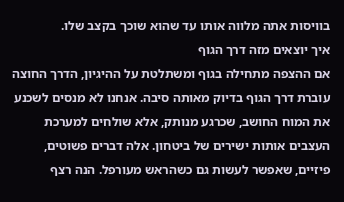בוויסות אתה מלווה אותו עד שהוא שוכך בקצב שלו.
איך יוצאים מזה דרך הגוף
אם ההצפה מתחילה בגוף ומשתלטת על ההיגיון, הדרך החוצה עוברת דרך הגוף בדיוק מאותה סיבה. אנחנו לא מנסים לשכנע את המוח החושב, שכרגע מנותק, אלא שולחים למערכת העצבים אותות ישירים של ביטחון. אלה דברים פשוטים, פיזיים, שאפשר לעשות גם כשהראש מעורפל. הנה רצף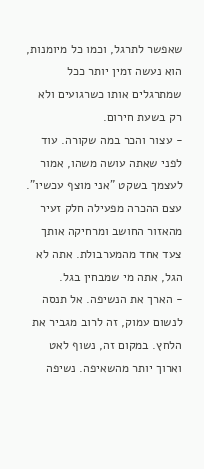שאפשר לתרגל, וכמו כל מיומנות, הוא נעשה זמין יותר ככל שמתרגלים אותו כשרגועים ולא רק בשעת חירום.
- עצור והכר במה שקורה. עוד לפני שאתה עושה משהו, אמור לעצמך בשקט "אני מוצף עכשיו". עצם ההכרה מפעילה חלק זעיר מהאזור החושב ומרחיקה אותך צעד אחד מהמערבולת. אתה לא הגל, אתה מי שמבחין בגל.
- הארך את הנשיפה. אל תנסה לנשום עמוק, זה לרוב מגביר את הלחץ. במקום זה, נשוף לאט וארוך יותר מהשאיפה. נשיפה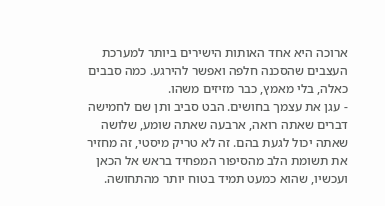ארוכה היא אחד האותות הישירים ביותר למערכת העצבים שהסכנה חלפה ואפשר להירגע. כמה סבבים כאלה, בלי מאמץ, כבר מזיזים משהו.
- עגן את עצמך בחושים. הבט סביב ותן שם לחמישה דברים שאתה רואה, ארבעה שאתה שומע, שלושה שאתה יכול לגעת בהם. זה לא טריק מיסטי, זה מחזיר את תשומת הלב מהסיפור המפחיד בראש אל הכאן ועכשיו, שהוא כמעט תמיד בטוח יותר מהתחושה.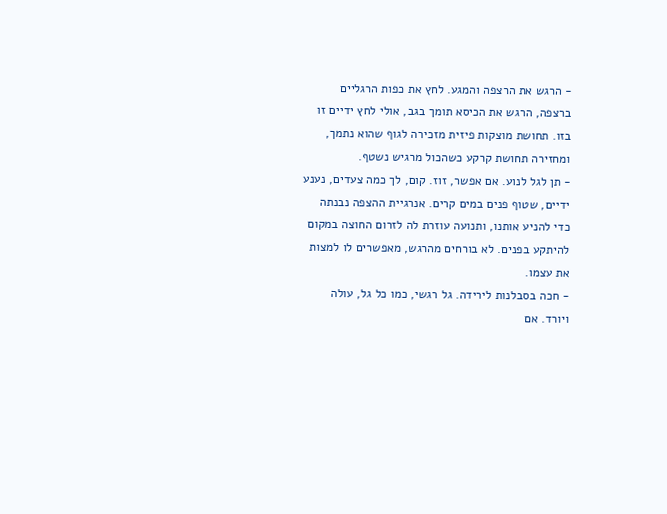- הרגש את הרצפה והמגע. לחץ את כפות הרגליים ברצפה, הרגש את הכיסא תומך בגב, אולי לחץ ידיים זו בזו. תחושת מוצקות פיזית מזכירה לגוף שהוא נתמך, ומחזירה תחושת קרקע כשהכול מרגיש נשטף.
- תן לגל לנוע. אם אפשר, זוז. קום, לך כמה צעדים, נענע ידיים, שטוף פנים במים קרים. אנרגיית ההצפה נבנתה כדי להניע אותנו, ותנועה עוזרת לה לזרום החוצה במקום להיתקע בפנים. לא בורחים מהרגש, מאפשרים לו למצות את עצמו.
- חכה בסבלנות לירידה. גל רגשי, כמו כל גל, עולה ויורד. אם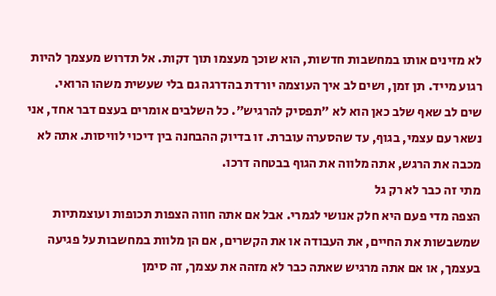לא מזינים אותו במחשבות חדשות, הוא שוכך מעצמו תוך דקות. אל תדרוש מעצמך להיות רגוע מייד. תן זמן, ושים לב איך העוצמה יורדת בהדרגה גם בלי שעשית משהו הרואי.
שים לב שאף שלב כאן הוא לא "תפסיק להרגיש". כל השלבים אומרים בעצם דבר אחד, אני נשאר עם עצמי, בגוף, עד שהסערה עוברת. זו בדיוק ההבחנה בין דיכוי לוויסות. אתה לא מכבה את הרגש, אתה מלווה את הגוף בבטחה דרכו.
מתי זה כבר לא רק גל
הצפה מדי פעם היא חלק אנושי לגמרי. אבל אם אתה חווה הצפות תכופות ועוצמתיות שמשבשות את החיים, את העבודה או את הקשרים, אם הן מלוות במחשבות על פגיעה בעצמך, או אם אתה מרגיש שאתה כבר לא מזהה את עצמך, זה סימן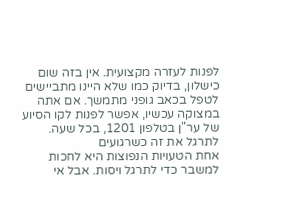לפנות לעזרה מקצועית. אין בזה שום כישלון, בדיוק כמו שלא היינו מתביישים לטפל בכאב גופני מתמשך. אם אתה במצוקה עכשיו, אפשר לפנות לקו הסיוע של ער"ן בטלפון 1201, בכל שעה.
לתרגל את זה כשרגועים
אחת הטעויות הנפוצות היא לחכות למשבר כדי לתרגל ויסות. אבל אי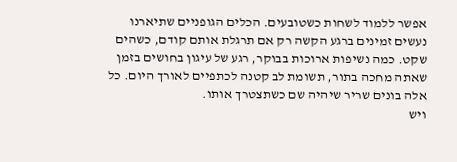אפשר ללמוד לשחות כשטובעים. הכלים הגופניים שתיארנו נעשים זמינים ברגע הקשה רק אם תרגלת אותם קודם, כשהים שקט. כמה נשיפות ארוכות בבוקר, רגע של עיגון בחושים בזמן שאתה מחכה בתור, תשומת לב קטנה לכתפיים לאורך היום. כל אלה בונים שריר שיהיה שם כשתצטרך אותו.
ויש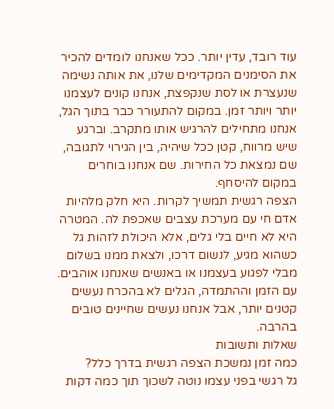עוד רובד, עדין יותר. ככל שאנחנו לומדים להכיר את הסימנים המקדימים שלנו, את אותה נשימה שנעצרת או לסת שנקפצת, אנחנו קונים לעצמנו יותר ויותר זמן. במקום להתעורר כבר בתוך הגל, אנחנו מתחילים להרגיש אותו מתקרב. וברגע שיש מרווח, קטן ככל שיהיה, בין הגירוי לתגובה, שם נמצאת כל החירות. שם אנחנו בוחרים במקום להיסחף.
הצפה רגשית תמשיך לקרות. היא חלק מלהיות אדם חי עם מערכת עצבים שאכפת לה. המטרה היא לא חיים בלי גלים, אלא היכולת לזהות גל כשהוא מגיע, לנשום דרכו, ולצאת ממנו בשלום מבלי לפגוע בעצמנו או באנשים שאנחנו אוהבים. עם הזמן וההתמדה, הגלים לא בהכרח נעשים קטנים יותר, אבל אנחנו נעשים שחיינים טובים בהרבה.
שאלות ותשובות
כמה זמן נמשכת הצפה רגשית בדרך כלל?
גל רגשי בפני עצמו נוטה לשכוך תוך כמה דקות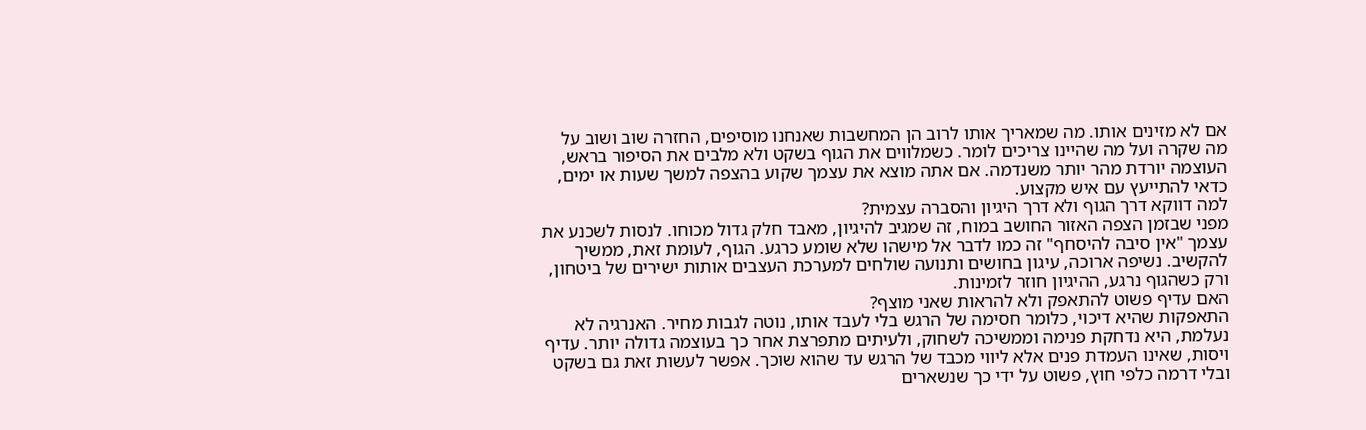אם לא מזינים אותו. מה שמאריך אותו לרוב הן המחשבות שאנחנו מוסיפים, החזרה שוב ושוב על מה שקרה ועל מה שהיינו צריכים לומר. כשמלווים את הגוף בשקט ולא מלבים את הסיפור בראש, העוצמה יורדת מהר יותר משנדמה. אם אתה מוצא את עצמך שקוע בהצפה למשך שעות או ימים, כדאי להתייעץ עם איש מקצוע.
למה דווקא דרך הגוף ולא דרך היגיון והסברה עצמית?
מפני שבזמן הצפה האזור החושב במוח, זה שמגיב להיגיון, מאבד חלק גדול מכוחו. לנסות לשכנע את עצמך "אין סיבה להיסחף" זה כמו לדבר אל מישהו שלא שומע כרגע. הגוף, לעומת זאת, ממשיך להקשיב. נשיפה ארוכה, עיגון בחושים ותנועה שולחים למערכת העצבים אותות ישירים של ביטחון, ורק כשהגוף נרגע, ההיגיון חוזר לזמינות.
האם עדיף פשוט להתאפק ולא להראות שאני מוצף?
התאפקות שהיא דיכוי, כלומר חסימה של הרגש בלי לעבד אותו, נוטה לגבות מחיר. האנרגיה לא נעלמת, היא נדחקת פנימה וממשיכה לשחוק, ולעיתים מתפרצת אחר כך בעוצמה גדולה יותר. עדיף ויסות, שאינו העמדת פנים אלא ליווי מכבד של הרגש עד שהוא שוכך. אפשר לעשות זאת גם בשקט ובלי דרמה כלפי חוץ, פשוט על ידי כך שנשארים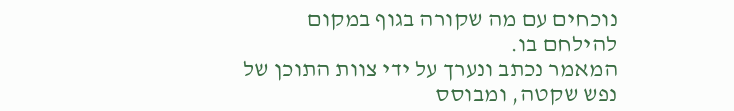נוכחים עם מה שקורה בגוף במקום להילחם בו.
המאמר נכתב ונערך על ידי צוות התוכן של נפש שקטה, ומבוסס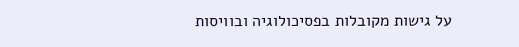על גישות מקובלות בפסיכולוגיה ובוויסות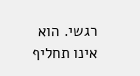רגשי. הוא אינו תחליף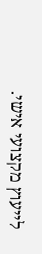לייעוץ מקצועי אישי.